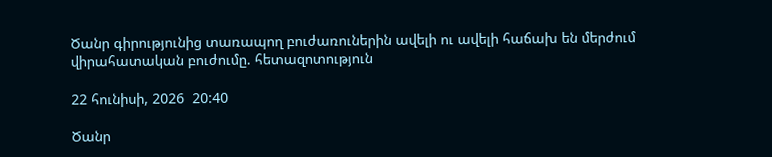Ծանր գիրությունից տառապող բուժառուներին ավելի ու ավելի հաճախ են մերժում վիրահատական բուժումը. հետազոտություն

22 հունիսի, 2026  20:40

Ծանր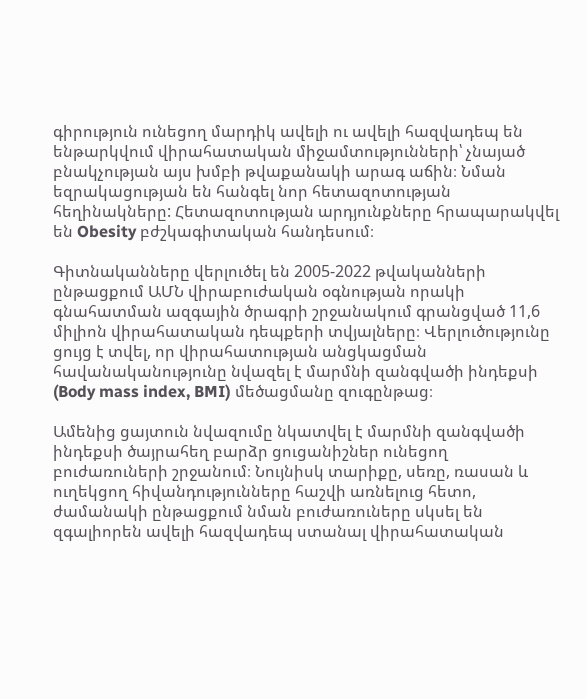գիրություն ունեցող մարդիկ ավելի ու ավելի հազվադեպ են ենթարկվում վիրահատական միջամտությունների՝ չնայած բնակչության այս խմբի թվաքանակի արագ աճին։ Նման եզրակացության են հանգել նոր հետազոտության հեղինակները: Հետազոտության արդյունքները հրապարակվել են Obesity բժշկագիտական հանդեսում։

Գիտնականները վերլուծել են 2005-2022 թվականների ընթացքում ԱՄՆ վիրաբուժական օգնության որակի գնահատման ազգային ծրագրի շրջանակում գրանցված 11,6 միլիոն վիրահատական դեպքերի տվյալները։ Վերլուծությունը ցույց է տվել, որ վիրահատության անցկացման հավանականությունը նվազել է մարմնի զանգվածի ինդեքսի (Body mass index, BMI) մեծացմանը զուգընթաց։

Ամենից ցայտուն նվազումը նկատվել է մարմնի զանգվածի ինդեքսի ծայրահեղ բարձր ցուցանիշներ ունեցող բուժառուների շրջանում։ Նույնիսկ տարիքը, սեռը, ռասան և ուղեկցող հիվանդությունները հաշվի առնելուց հետո, ժամանակի ընթացքում նման բուժառուները սկսել են զգալիորեն ավելի հազվադեպ ստանալ վիրահատական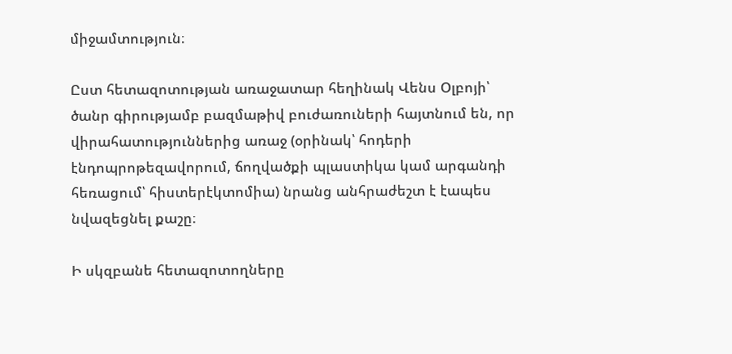միջամտություն։

Ըստ հետազոտության առաջատար հեղինակ Վենս Օլբոյի՝ ծանր գիրությամբ բազմաթիվ բուժառուների հայտնում են, որ վիրահատություններից առաջ (օրինակ՝ հոդերի էնդոպրոթեզավորում, ճողվածքի պլաստիկա կամ արգանդի հեռացում՝ հիստերէկտոմիա) նրանց անհրաժեշտ է էապես նվազեցնել քաշը։

Ի սկզբանե հետազոտողները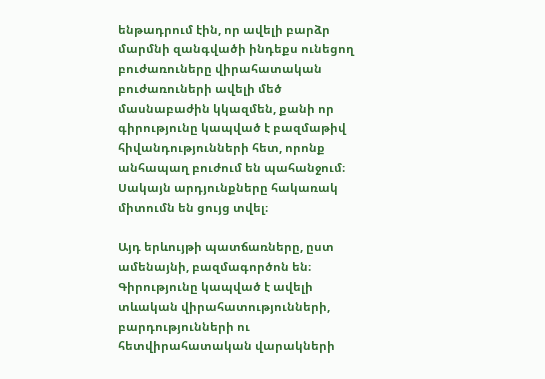ենթադրում էին, որ ավելի բարձր մարմնի զանգվածի ինդեքս ունեցող բուժառուները վիրահատական բուժառուների ավելի մեծ մասնաբաժին կկազմեն, քանի որ գիրությունը կապված է բազմաթիվ հիվանդությունների հետ, որոնք անհապաղ բուժում են պահանջում։ Սակայն արդյունքները հակառակ միտումն են ցույց տվել։

Այդ երևույթի պատճառները, ըստ ամենայնի, բազմագործոն են։ Գիրությունը կապված է ավելի տևական վիրահատությունների, բարդությունների ու հետվիրահատական վարակների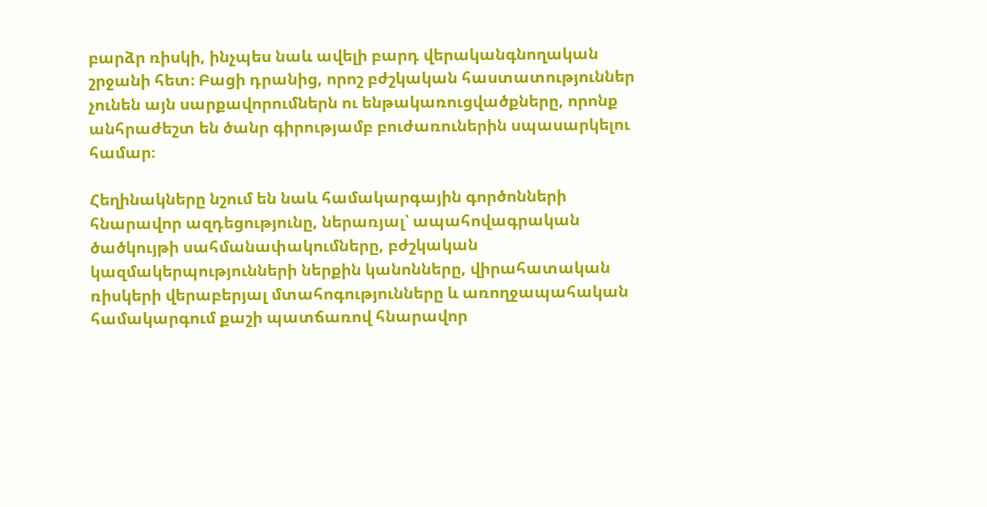բարձր ռիսկի, ինչպես նաև ավելի բարդ վերականգնողական շրջանի հետ։ Բացի դրանից, որոշ բժշկական հաստատություններ չունեն այն սարքավորումներն ու ենթակառուցվածքները, որոնք անհրաժեշտ են ծանր գիրությամբ բուժառուներին սպասարկելու համար։

Հեղինակները նշում են նաև համակարգային գործոնների հնարավոր ազդեցությունը, ներառյալ՝ ապահովագրական ծածկույթի սահմանափակումները, բժշկական կազմակերպությունների ներքին կանոնները, վիրահատական ռիսկերի վերաբերյալ մտահոգությունները և առողջապահական համակարգում քաշի պատճառով հնարավոր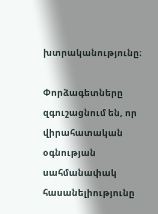խտրականությունը։

Փորձագետները զգուշացնում են, որ վիրահատական օգնության սահմանափակ հասանելիությունը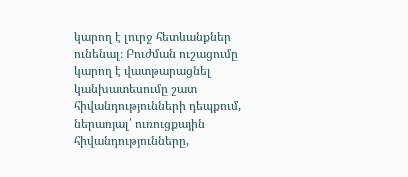կարող է լուրջ հետևանքներ ունենալ։ Բուժման ուշացումը կարող է վատթարացնել կանխատեսումը շատ հիվանդությունների դեպքում, ներառյալ՝ ուռուցքային հիվանդությունները,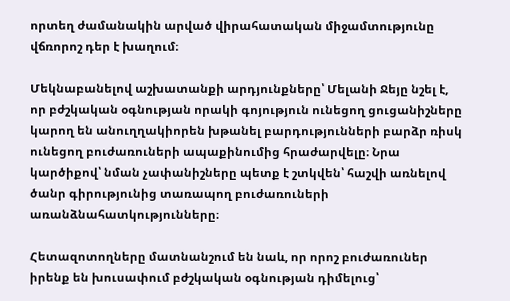որտեղ ժամանակին արված վիրահատական միջամտությունը վճռորոշ դեր է խաղում։

Մեկնաբանելով աշխատանքի արդյունքները՝ Մելանի Ջեյը նշել է, որ բժշկական օգնության որակի գոյություն ունեցող ցուցանիշները կարող են անուղղակիորեն խթանել բարդությունների բարձր ռիսկ ունեցող բուժառուների ապաքինումից հրաժարվելը։ Նրա կարծիքով՝ նման չափանիշները պետք է շտկվեն՝ հաշվի առնելով ծանր գիրությունից տառապող բուժառուների առանձնահատկությունները։

Հետազոտողները մատնանշում են նաև, որ որոշ բուժառուներ իրենք են խուսափում բժշկական օգնության դիմելուց՝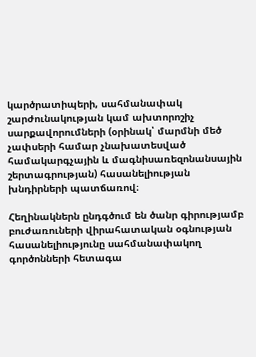կարծրատիպերի, սահմանափակ շարժունակության կամ ախտորոշիչ սարքավորումների (օրինակ՝ մարմնի մեծ չափսերի համար չնախատեսված համակարգչային և մագնիսառեզոնանսային շերտագրության) հասանելիության խնդիրների պատճառով։

Հեղինակներն ընդգծում են ծանր գիրությամբ բուժառուների վիրահատական օգնության հասանելիությունը սահմանափակող գործոնների հետագա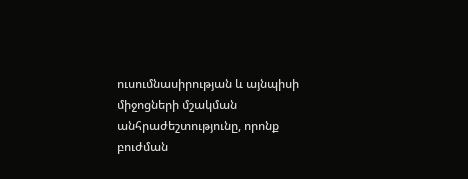ուսումնասիրության և այնպիսի միջոցների մշակման անհրաժեշտությունը, որոնք բուժման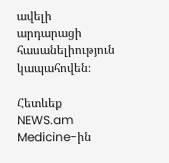ավելի արդարացի հասանելիություն կապահովեն։

Հետևեք NEWS.am Medicine-ին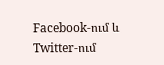Facebook-ում և Twitter-ում